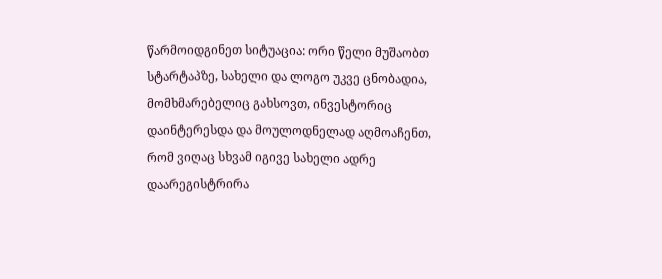წარმოიდგინეთ სიტუაცია: ორი წელი მუშაობთ სტარტაპზე, სახელი და ლოგო უკვე ცნობადია, მომხმარებელიც გახსოვთ, ინვესტორიც დაინტერესდა და მოულოდნელად აღმოაჩენთ, რომ ვიღაც სხვამ იგივე სახელი ადრე დაარეგისტრირა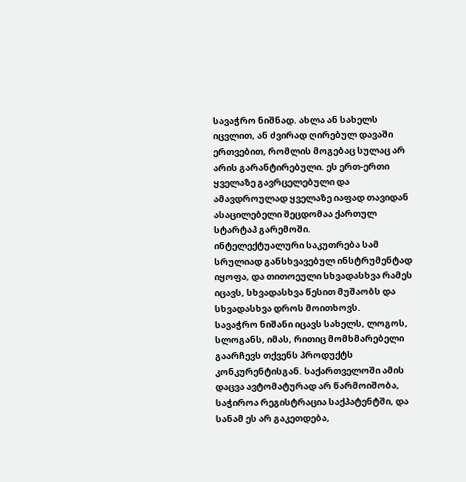სავაჭრო ნიშნად. ახლა ან სახელს იცვლით, ან ძვირად ღირებულ დავაში ერთვებით, რომლის მოგებაც სულაც არ არის გარანტირებული. ეს ერთ-ერთი ყველაზე გავრცელებული და ამავდროულად ყველაზე იაფად თავიდან ასაცილებელი შეცდომაა ქართულ სტარტაპ გარემოში.
ინტელექტუალური საკუთრება სამ სრულიად განსხვავებულ ინსტრუმენტად იყოფა, და თითოეული სხვადასხვა რამეს იცავს, სხვადასხვა წესით მუშაობს და სხვადასხვა დროს მოითხოვს.
სავაჭრო ნიშანი იცავს სახელს, ლოგოს, სლოგანს, იმას, რითიც მომხმარებელი გაარჩევს თქვენს პროდუქტს კონკურენტისგან. საქართველოში ამის დაცვა ავტომატურად არ წარმოიშობა, საჭიროა რეგისტრაცია საქპატენტში, და სანამ ეს არ გაკეთდება,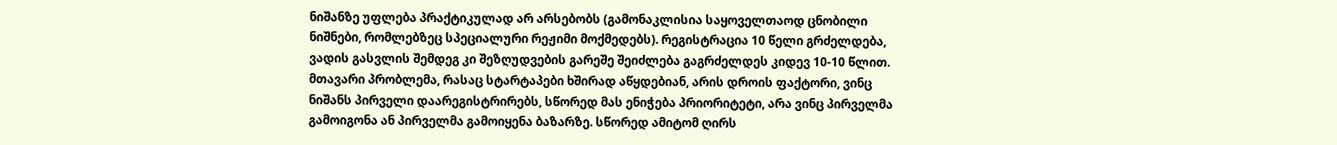ნიშანზე უფლება პრაქტიკულად არ არსებობს (გამონაკლისია საყოველთაოდ ცნობილი ნიშნები, რომლებზეც სპეციალური რეჟიმი მოქმედებს). რეგისტრაცია 10 წელი გრძელდება, ვადის გასვლის შემდეგ კი შეზღუდვების გარეშე შეიძლება გაგრძელდეს კიდევ 10-10 წლით. მთავარი პრობლემა, რასაც სტარტაპები ხშირად აწყდებიან, არის დროის ფაქტორი, ვინც ნიშანს პირველი დაარეგისტრირებს, სწორედ მას ენიჭება პრიორიტეტი, არა ვინც პირველმა გამოიგონა ან პირველმა გამოიყენა ბაზარზე. სწორედ ამიტომ ღირს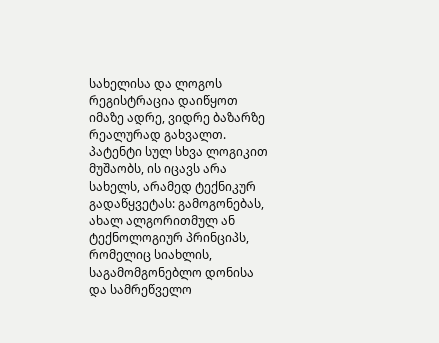სახელისა და ლოგოს რეგისტრაცია დაიწყოთ იმაზე ადრე, ვიდრე ბაზარზე რეალურად გახვალთ.
პატენტი სულ სხვა ლოგიკით მუშაობს, ის იცავს არა სახელს, არამედ ტექნიკურ გადაწყვეტას: გამოგონებას, ახალ ალგორითმულ ან ტექნოლოგიურ პრინციპს, რომელიც სიახლის, საგამომგონებლო დონისა და სამრეწველო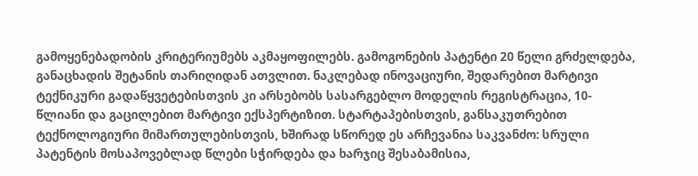გამოყენებადობის კრიტერიუმებს აკმაყოფილებს. გამოგონების პატენტი 20 წელი გრძელდება, განაცხადის შეტანის თარიღიდან ათვლით. ნაკლებად ინოვაციური, შედარებით მარტივი ტექნიკური გადაწყვეტებისთვის კი არსებობს სასარგებლო მოდელის რეგისტრაცია, 10-წლიანი და გაცილებით მარტივი ექსპერტიზით. სტარტაპებისთვის, განსაკუთრებით ტექნოლოგიური მიმართულებისთვის, ხშირად სწორედ ეს არჩევანია საკვანძო: სრული პატენტის მოსაპოვებლად წლები სჭირდება და ხარჯიც შესაბამისია,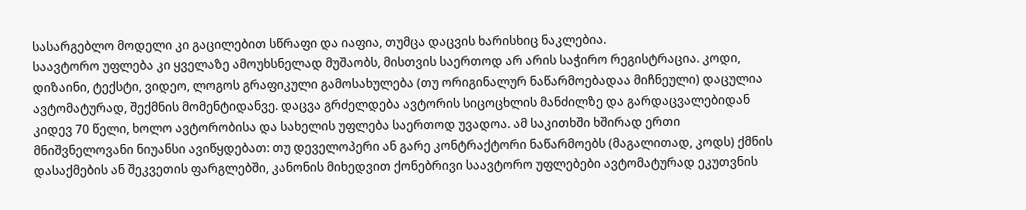სასარგებლო მოდელი კი გაცილებით სწრაფი და იაფია, თუმცა დაცვის ხარისხიც ნაკლებია.
საავტორო უფლება კი ყველაზე ამოუხსნელად მუშაობს, მისთვის საერთოდ არ არის საჭირო რეგისტრაცია. კოდი, დიზაინი, ტექსტი, ვიდეო, ლოგოს გრაფიკული გამოსახულება (თუ ორიგინალურ ნაწარმოებადაა მიჩნეული) დაცულია ავტომატურად, შექმნის მომენტიდანვე. დაცვა გრძელდება ავტორის სიცოცხლის მანძილზე და გარდაცვალებიდან კიდევ 70 წელი, ხოლო ავტორობისა და სახელის უფლება საერთოდ უვადოა. ამ საკითხში ხშირად ერთი მნიშვნელოვანი ნიუანსი ავიწყდებათ: თუ დეველოპერი ან გარე კონტრაქტორი ნაწარმოებს (მაგალითად, კოდს) ქმნის დასაქმების ან შეკვეთის ფარგლებში, კანონის მიხედვით ქონებრივი საავტორო უფლებები ავტომატურად ეკუთვნის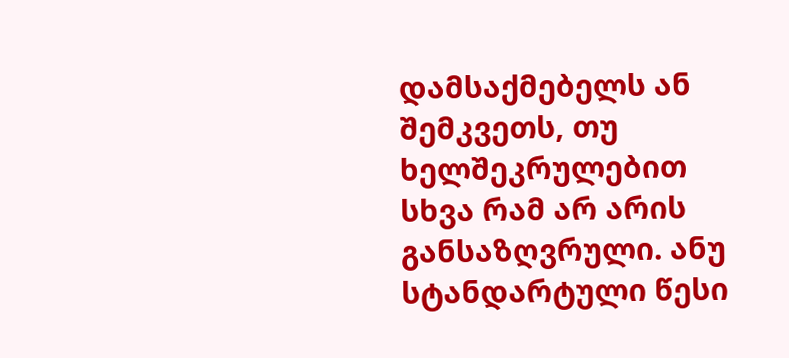დამსაქმებელს ან შემკვეთს, თუ ხელშეკრულებით სხვა რამ არ არის განსაზღვრული. ანუ სტანდარტული წესი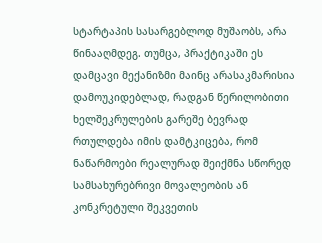სტარტაპის სასარგებლოდ მუშაობს, არა წინააღმდეგ. თუმცა, პრაქტიკაში ეს დამცავი მექანიზმი მაინც არასაკმარისია დამოუკიდებლად, რადგან წერილობითი ხელშეკრულების გარეშე ბევრად რთულდება იმის დამტკიცება, რომ ნაწარმოები რეალურად შეიქმნა სწორედ სამსახურებრივი მოვალეობის ან კონკრეტული შეკვეთის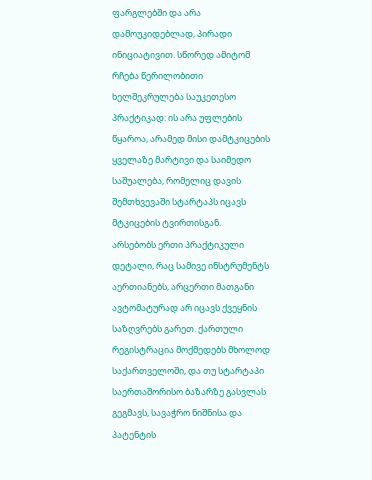ფარგლებში და არა დამოუკიდებლად, პირადი ინიციატივით. სწორედ ამიტომ რჩება წერილობითი ხელშეკრულება საუკეთესო პრაქტიკად: ის არა უფლების წყაროა, არამედ მისი დამტკიცების ყველაზე მარტივი და საიმედო საშუალება, რომელიც დავის შემთხვევაში სტარტაპს იცავს მტკიცების ტვირთისგან.
არსებობს ერთი პრაქტიკული დეტალი, რაც სამივე ინსტრუმენტს აერთიანებს, არცერთი მათგანი ავტომატურად არ იცავს ქვეყნის საზღვრებს გარეთ. ქართული რეგისტრაცია მოქმედებს მხოლოდ საქართველოში, და თუ სტარტაპი საერთაშორისო ბაზარზე გასვლას გეგმავს, სავაჭრო ნიშნისა და პატენტის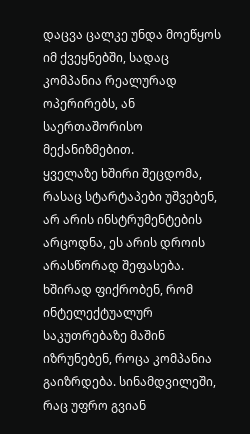დაცვა ცალკე უნდა მოეწყოს იმ ქვეყნებში, სადაც კომპანია რეალურად ოპერირებს, ან საერთაშორისო მექანიზმებით.
ყველაზე ხშირი შეცდომა, რასაც სტარტაპები უშვებენ, არ არის ინსტრუმენტების არცოდნა, ეს არის დროის არასწორად შეფასება. ხშირად ფიქრობენ, რომ ინტელექტუალურ საკუთრებაზე მაშინ იზრუნებენ, როცა კომპანია გაიზრდება. სინამდვილეში, რაც უფრო გვიან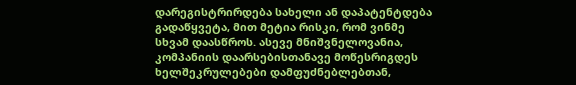დარეგისტრირდება სახელი ან დაპატენტდება გადაწყვეტა, მით მეტია რისკი, რომ ვინმე სხვამ დაასწროს. ასევე მნიშვნელოვანია, კომპანიის დაარსებისთანავე მოწესრიგდეს ხელშეკრულებები დამფუძნებლებთან,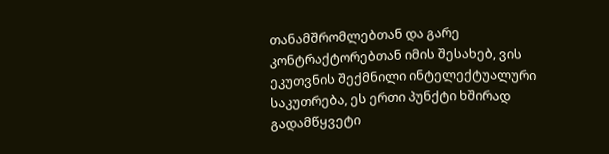თანამშრომლებთან და გარე კონტრაქტორებთან იმის შესახებ, ვის ეკუთვნის შექმნილი ინტელექტუალური საკუთრება, ეს ერთი პუნქტი ხშირად გადამწყვეტი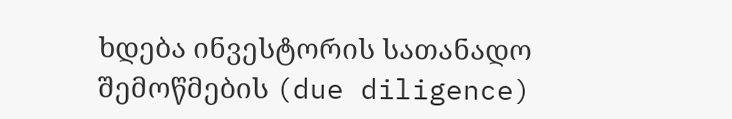ხდება ინვესტორის სათანადო შემოწმების (due diligence)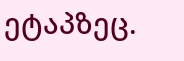ეტაპზეც.